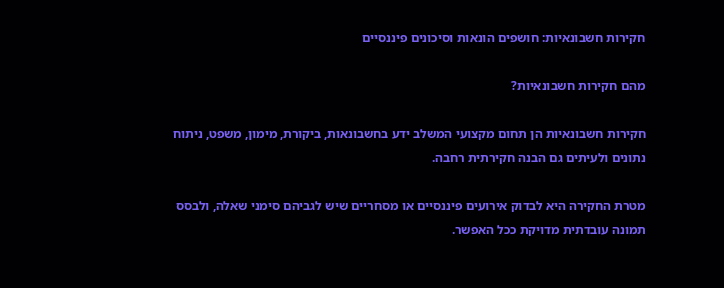חקירות חשבונאיות: חושפים הונאות וסיכונים פיננסיים

מהם חקירות חשבונאיות?

חקירות חשבונאיות הן תחום מקצועי המשלב ידע בחשבונאות, ביקורת, מימון, משפט, ניתוח נתונים ולעיתים גם הבנה חקירתית רחבה.

מטרת החקירה היא לבדוק אירועים פיננסיים או מסחריים שיש לגביהם סימני שאלה, ולבסס תמונה עובדתית מדויקת ככל האפשר.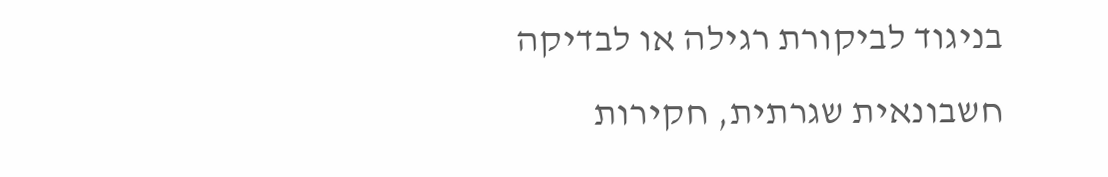בניגוד לביקורת רגילה או לבדיקה חשבונאית שגרתית, חקירות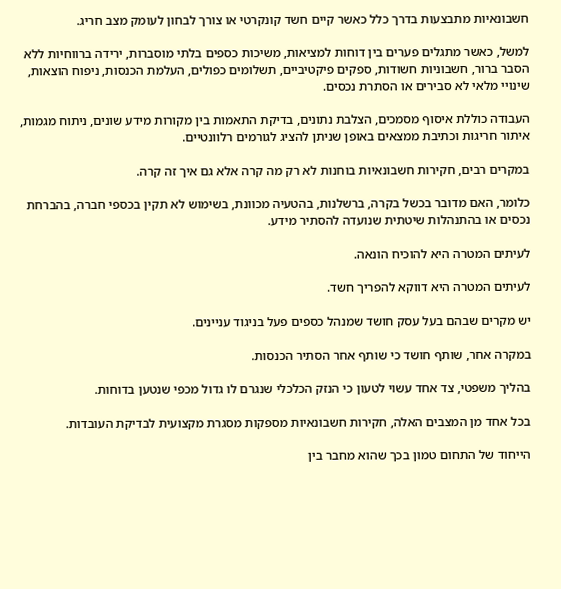חשבונאיות מתבצעות בדרך כלל כאשר קיים חשד קונקרטי או צורך לבחון לעומק מצב חריג.

למשל, כאשר מתגלים פערים בין דוחות למציאות, משיכות כספים בלתי מוסברות, ירידה ברווחיות ללא הסבר ברור, חשבוניות חשודות, ספקים פיקטיביים, תשלומים כפולים, העלמת הכנסות, ניפוח הוצאות, שינויי מלאי לא סבירים או הסתרת נכסים.

העבודה כוללת איסוף מסמכים, הצלבת נתונים, בדיקת התאמות בין מקורות מידע שונים, ניתוח מגמות, איתור חריגות וכתיבת ממצאים באופן שניתן להציג לגורמים רלוונטיים.

במקרים רבים, חקירות חשבונאיות בוחנות לא רק מה קרה אלא גם איך זה קרה.

כלומר, האם מדובר בכשל בקרה, ברשלנות, בהטעיה מכוונת, בשימוש לא תקין בכספי חברה, בהברחת נכסים או בהתנהלות שיטתית שנועדה להסתיר מידע.

לעיתים המטרה היא להוכיח הונאה.

לעיתים המטרה היא דווקא להפריך חשד.

יש מקרים שבהם בעל עסק חושד שמנהל כספים פעל בניגוד עניינים.

במקרה אחר, שותף חושד כי שותף אחר הסתיר הכנסות.

בהליך משפטי, צד אחד עשוי לטעון כי הנזק הכלכלי שנגרם לו גדול מכפי שנטען בדוחות.

בכל אחד מן המצבים האלה, חקירות חשבונאיות מספקות מסגרת מקצועית לבדיקת העובדות.

הייחוד של התחום טמון בכך שהוא מחבר בין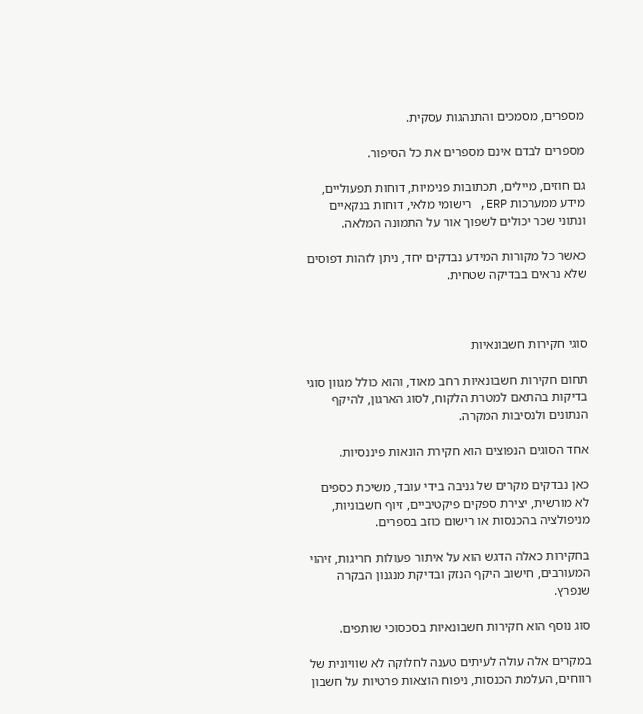מספרים, מסמכים והתנהגות עסקית.

מספרים לבדם אינם מספרים את כל הסיפור.

גם חוזים, מיילים, תכתובות פנימיות, דוחות תפעוליים, מידע ממערכות ERP, רישומי מלאי, דוחות בנקאיים ונתוני שכר יכולים לשפוך אור על התמונה המלאה.

כאשר כל מקורות המידע נבדקים יחד, ניתן לזהות דפוסים שלא נראים בבדיקה שטחית.



סוגי חקירות חשבונאיות

תחום חקירות חשבונאיות רחב מאוד, והוא כולל מגוון סוגי בדיקות בהתאם למטרת הלקוח, לסוג הארגון, להיקף הנתונים ולנסיבות המקרה.

אחד הסוגים הנפוצים הוא חקירת הונאות פיננסיות.

כאן נבדקים מקרים של גניבה בידי עובד, משיכת כספים לא מורשית, יצירת ספקים פיקטיביים, זיוף חשבוניות, מניפולציה בהכנסות או רישום כוזב בספרים.

בחקירות כאלה הדגש הוא על איתור פעולות חריגות, זיהוי המעורבים, חישוב היקף הנזק ובדיקת מנגנון הבקרה שנפרץ.

סוג נוסף הוא חקירות חשבונאיות בסכסוכי שותפים.

במקרים אלה עולה לעיתים טענה לחלוקה לא שוויונית של רווחים, העלמת הכנסות, ניפוח הוצאות פרטיות על חשבון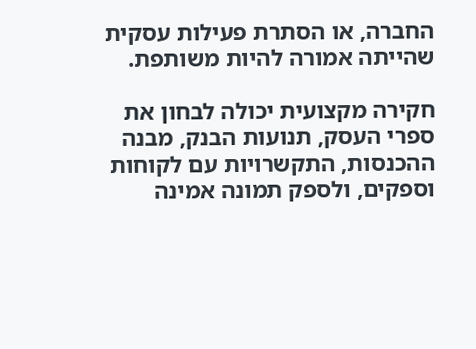החברה, או הסתרת פעילות עסקית שהייתה אמורה להיות משותפת.

חקירה מקצועית יכולה לבחון את ספרי העסק, תנועות הבנק, מבנה ההכנסות, התקשרויות עם לקוחות וספקים, ולספק תמונה אמינה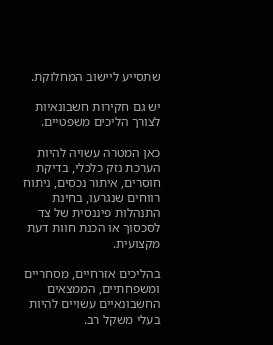שתסייע ליישוב המחלוקת.

יש גם חקירות חשבונאיות לצורך הליכים משפטיים.

כאן המטרה עשויה להיות הערכת נזק כלכלי, בדיקת חוסרים, איתור נכסים, ניתוח רווחים שנגרעו, בחינת התנהלות פיננסית של צד לסכסוך או הכנת חוות דעת מקצועית.

בהליכים אזרחיים, מסחריים ומשפחתיים, הממצאים החשבונאיים עשויים להיות בעלי משקל רב.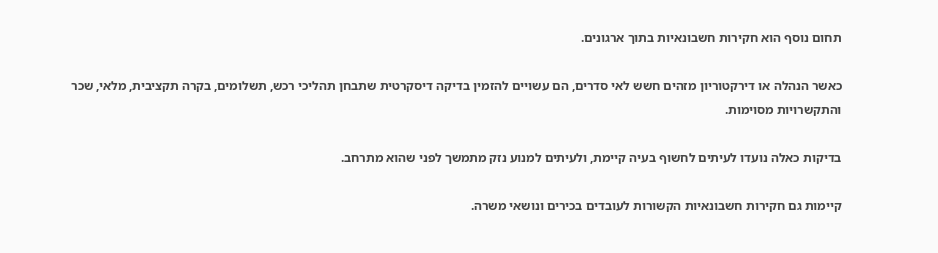תחום נוסף הוא חקירות חשבונאיות בתוך ארגונים.

כאשר הנהלה או דירקטוריון מזהים חשש לאי סדרים, הם עשויים להזמין בדיקה דיסקרטית שתבחן תהליכי רכש, תשלומים, בקרה תקציבית, מלאי, שכר והתקשרויות מסוימות.

בדיקות כאלה נועדו לעיתים לחשוף בעיה קיימת, ולעיתים למנוע נזק מתמשך לפני שהוא מתרחב.

קיימות גם חקירות חשבונאיות הקשורות לעובדים בכירים ונושאי משרה.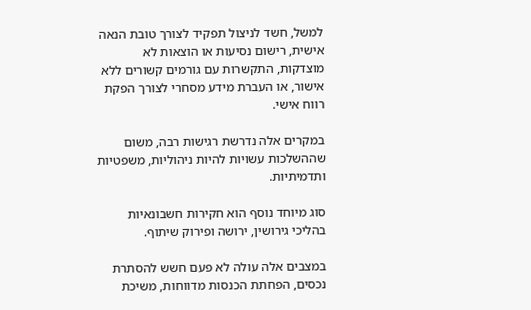למשל, חשד לניצול תפקיד לצורך טובת הנאה אישית, רישום נסיעות או הוצאות לא מוצדקות, התקשרות עם גורמים קשורים ללא אישור, או העברת מידע מסחרי לצורך הפקת רווח אישי.

במקרים אלה נדרשת רגישות רבה, משום שההשלכות עשויות להיות ניהוליות, משפטיות ותדמיתיות.

סוג מיוחד נוסף הוא חקירות חשבונאיות בהליכי גירושין, ירושה ופירוק שיתוף.

במצבים אלה עולה לא פעם חשש להסתרת נכסים, הפחתת הכנסות מדווחות, משיכת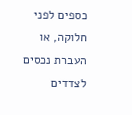כספים לפני חלוקה, או העברת נכסים לצדדים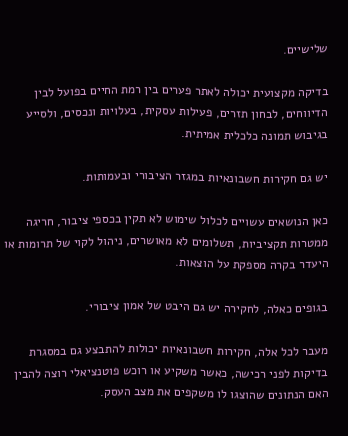שלישיים.

בדיקה מקצועית יכולה לאתר פערים בין רמת החיים בפועל לבין הדיווחים, לבחון תזרים, פעילות עסקית, בעלויות ונכסים, ולסייע בגיבוש תמונה כלכלית אמיתית.

יש גם חקירות חשבונאיות במגזר הציבורי ובעמותות.

כאן הנושאים עשויים לכלול שימוש לא תקין בכספי ציבור, חריגה ממטרות תקציביות, תשלומים לא מאושרים, ניהול לקוי של תרומות או היעדר בקרה מספקת על הוצאות.

בגופים כאלה, לחקירה יש גם היבט של אמון ציבורי.

מעבר לכל אלה, חקירות חשבונאיות יכולות להתבצע גם במסגרת בדיקות לפני רכישה, כאשר משקיע או רוכש פוטנציאלי רוצה להבין האם הנתונים שהוצגו לו משקפים את מצב העסק.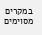במקרים מסוימים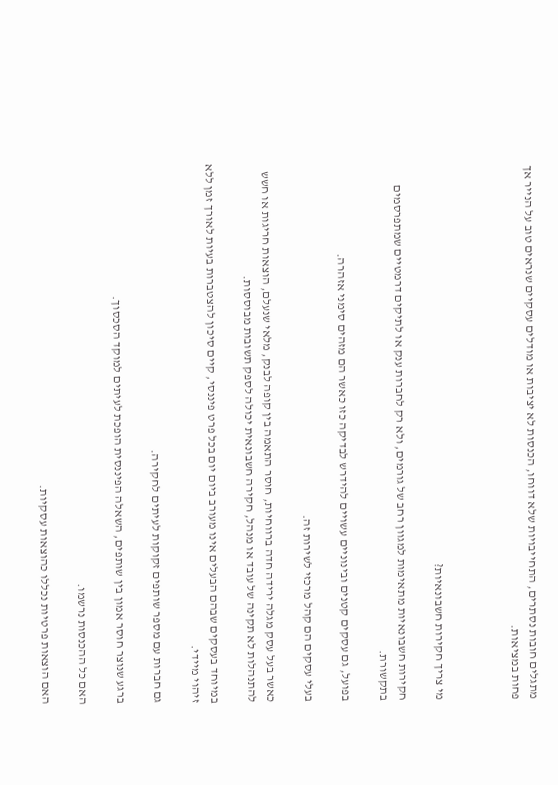מתגלים חובות נסתרים, התחייבויות שלא דווחו, הכנסות לא יציבות או מודלים עסקיים שנראים טוב על הנייר אך פחות במציאות.



מי צריך חקירות חשבונאיות?

חקירות חשבונאיות מתאימות למגוון רחב של גורמים, ולא רק לחברות ענק או לתיקים דרמטיים שמתפרסמים בתקשורת.

בפועל, גם עסקים קטנים ובינוניים עשויים להידרש לבדיקה כזו כאשר הם מזהים סימני אזהרה.

בעלי עסקים הם קהל מרכזי לשירות זה.

כאשר בעל עסק מגלה ירידה חדה ברווחיות, חוסר התאמה בין קופה לבנק, מלאי שנעלם, הוצאות חריגות או חשש להתנהלות לא תקינה של עובד או מנהל, חקירה חשבונאית יכולה לספק תשובות מבוססות.

במיוחד בעסקים שבהם הבעלים אינו מעורב ביום יום בכל פרט פיננסי, קיים סיכון להצטברות בעיות לאורך זמן ללא זיהוי מיידי.

גם חברות עם מספר שותפים זקוקות לעיתים לחקירה.

ברגע שנוצר חוסר אמון בין שותפים, השאלה הפיננסית הופכת לעיתים למוקד הסכסוך.

האם כל ההכנסות נרשמו.

האם הוצאות פרטיות נכללו כהוצאות עסקיות.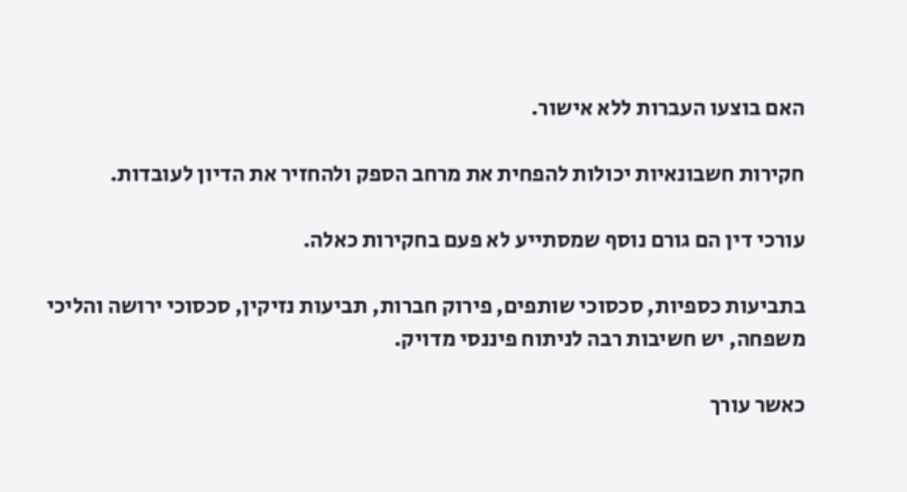האם בוצעו העברות ללא אישור.

חקירות חשבונאיות יכולות להפחית את מרחב הספק ולהחזיר את הדיון לעובדות.

עורכי דין הם גורם נוסף שמסתייע לא פעם בחקירות כאלה.

בתביעות כספיות, סכסוכי שותפים, פירוק חברות, תביעות נזיקין, סכסוכי ירושה והליכי משפחה, יש חשיבות רבה לניתוח פיננסי מדויק.

כאשר עורך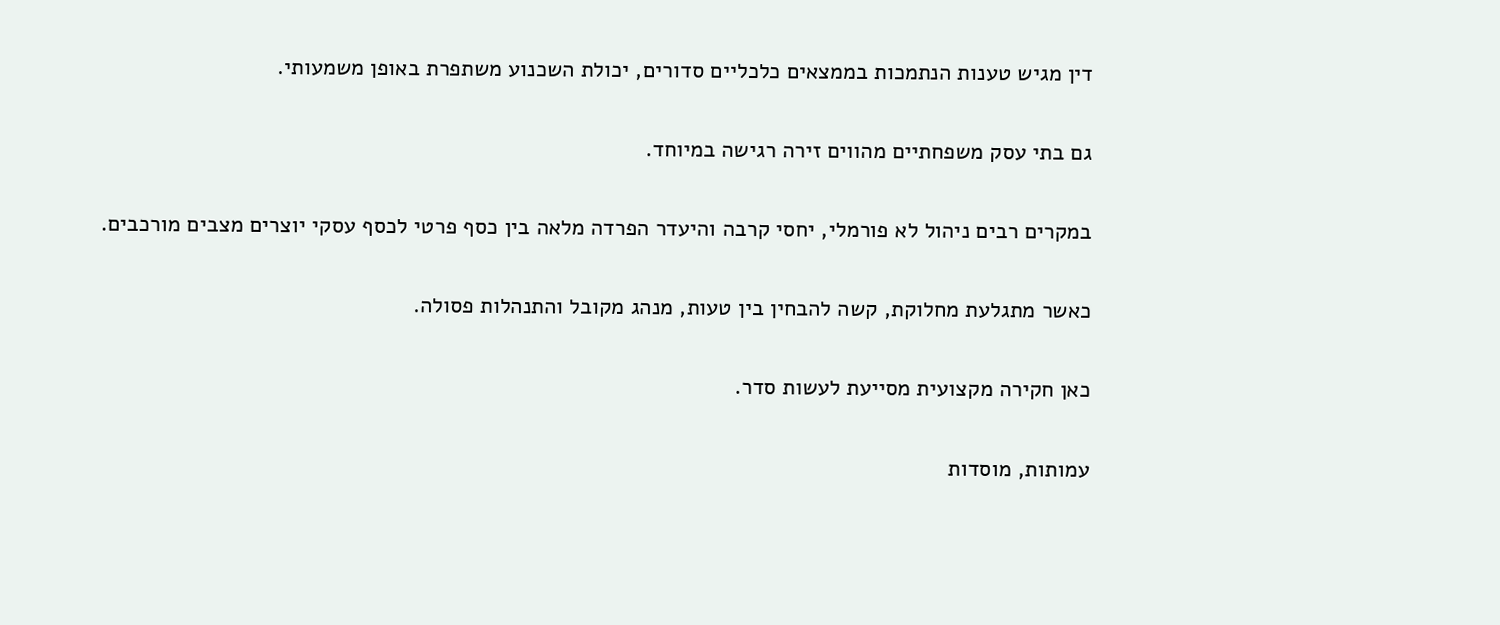דין מגיש טענות הנתמכות בממצאים כלכליים סדורים, יכולת השכנוע משתפרת באופן משמעותי.

גם בתי עסק משפחתיים מהווים זירה רגישה במיוחד.

במקרים רבים ניהול לא פורמלי, יחסי קרבה והיעדר הפרדה מלאה בין כסף פרטי לכסף עסקי יוצרים מצבים מורכבים.

כאשר מתגלעת מחלוקת, קשה להבחין בין טעות, מנהג מקובל והתנהלות פסולה.

כאן חקירה מקצועית מסייעת לעשות סדר.

עמותות, מוסדות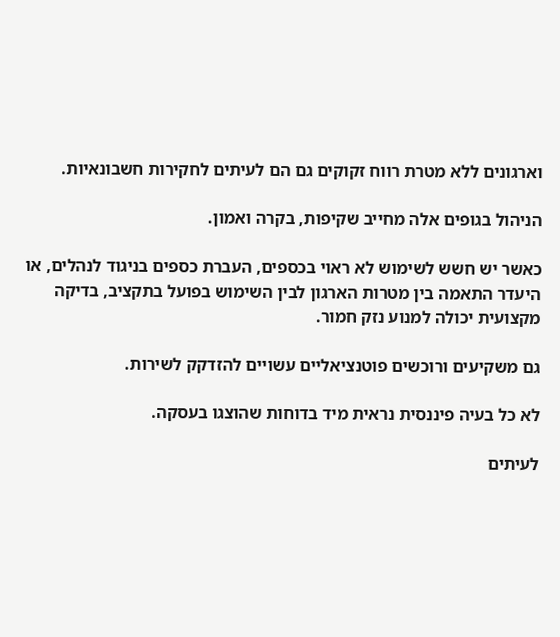וארגונים ללא מטרת רווח זקוקים גם הם לעיתים לחקירות חשבונאיות.

הניהול בגופים אלה מחייב שקיפות, בקרה ואמון.

כאשר יש חשש לשימוש לא ראוי בכספים, העברת כספים בניגוד לנהלים, או היעדר התאמה בין מטרות הארגון לבין השימוש בפועל בתקציב, בדיקה מקצועית יכולה למנוע נזק חמור.

גם משקיעים ורוכשים פוטנציאליים עשויים להזדקק לשירות.

לא כל בעיה פיננסית נראית מיד בדוחות שהוצגו בעסקה.

לעיתים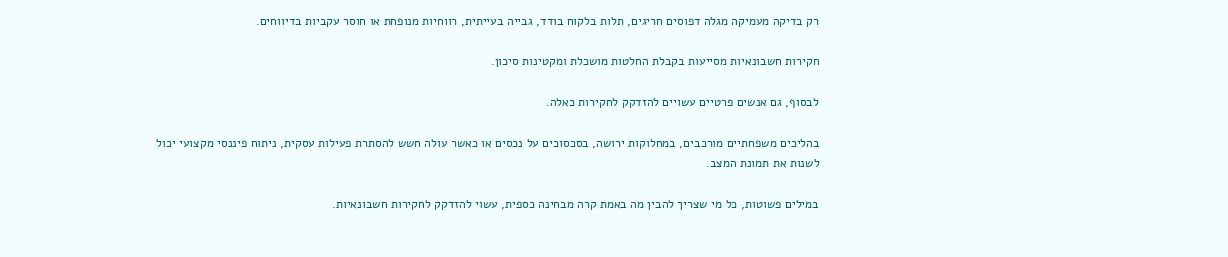רק בדיקה מעמיקה מגלה דפוסים חריגים, תלות בלקוח בודד, גבייה בעייתית, רווחיות מנופחת או חוסר עקביות בדיווחים.

חקירות חשבונאיות מסייעות בקבלת החלטות מושכלת ומקטינות סיכון.

לבסוף, גם אנשים פרטיים עשויים להזדקק לחקירות כאלה.

בהליכים משפחתיים מורכבים, במחלוקות ירושה, בסכסוכים על נכסים או כאשר עולה חשש להסתרת פעילות עסקית, ניתוח פיננסי מקצועי יכול לשנות את תמונת המצב.

במילים פשוטות, כל מי שצריך להבין מה באמת קרה מבחינה כספית, עשוי להזדקק לחקירות חשבונאיות.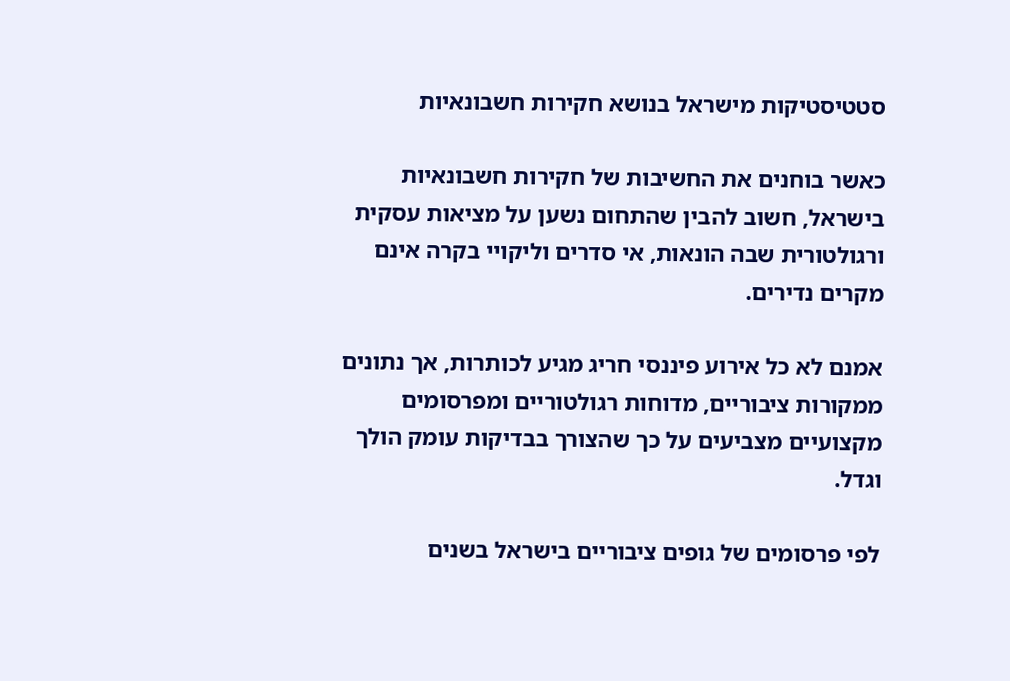סטטיסטיקות מישראל בנושא חקירות חשבונאיות

כאשר בוחנים את החשיבות של חקירות חשבונאיות בישראל, חשוב להבין שהתחום נשען על מציאות עסקית ורגולטורית שבה הונאות, אי סדרים וליקויי בקרה אינם מקרים נדירים.

אמנם לא כל אירוע פיננסי חריג מגיע לכותרות, אך נתונים ממקורות ציבוריים, מדוחות רגולטוריים ומפרסומים מקצועיים מצביעים על כך שהצורך בבדיקות עומק הולך וגדל.

לפי פרסומים של גופים ציבוריים בישראל בשנים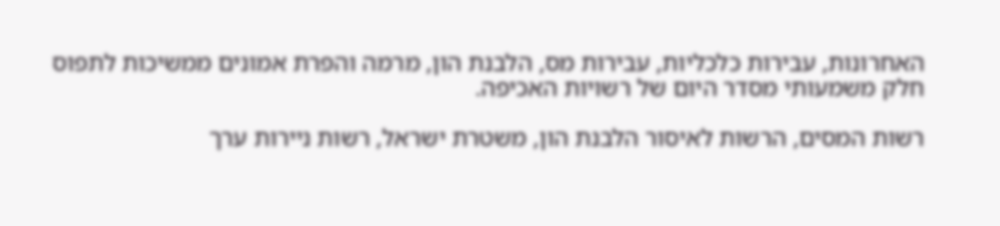האחרונות, עבירות כלכליות, עבירות מס, הלבנת הון, מרמה והפרת אמונים ממשיכות לתפוס חלק משמעותי מסדר היום של רשויות האכיפה.

רשות המסים, הרשות לאיסור הלבנת הון, משטרת ישראל, רשות ניירות ערך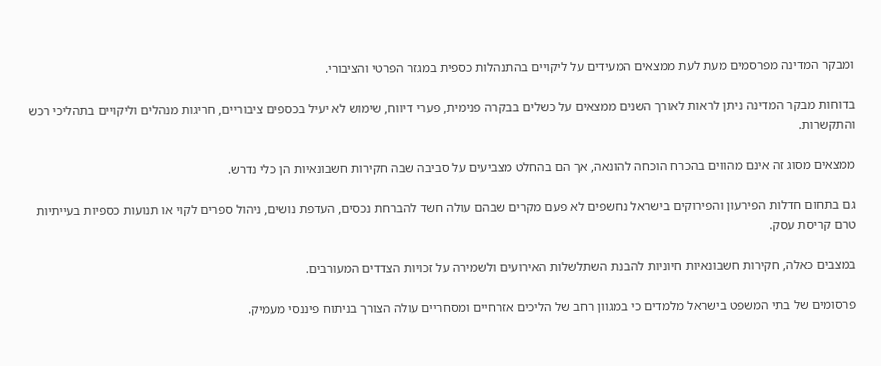ומבקר המדינה מפרסמים מעת לעת ממצאים המעידים על ליקויים בהתנהלות כספית במגזר הפרטי והציבורי.

בדוחות מבקר המדינה ניתן לראות לאורך השנים ממצאים על כשלים בבקרה פנימית, פערי דיווח, שימוש לא יעיל בכספים ציבוריים, חריגות מנהלים וליקויים בתהליכי רכש והתקשרות.

ממצאים מסוג זה אינם מהווים בהכרח הוכחה להונאה, אך הם בהחלט מצביעים על סביבה שבה חקירות חשבונאיות הן כלי נדרש.

גם בתחום חדלות הפירעון והפירוקים בישראל נחשפים לא פעם מקרים שבהם עולה חשד להברחת נכסים, העדפת נושים, ניהול ספרים לקוי או תנועות כספיות בעייתיות טרם קריסת עסק.

במצבים כאלה, חקירות חשבונאיות חיוניות להבנת השתלשלות האירועים ולשמירה על זכויות הצדדים המעורבים.

פרסומים של בתי המשפט בישראל מלמדים כי במגוון רחב של הליכים אזרחיים ומסחריים עולה הצורך בניתוח פיננסי מעמיק.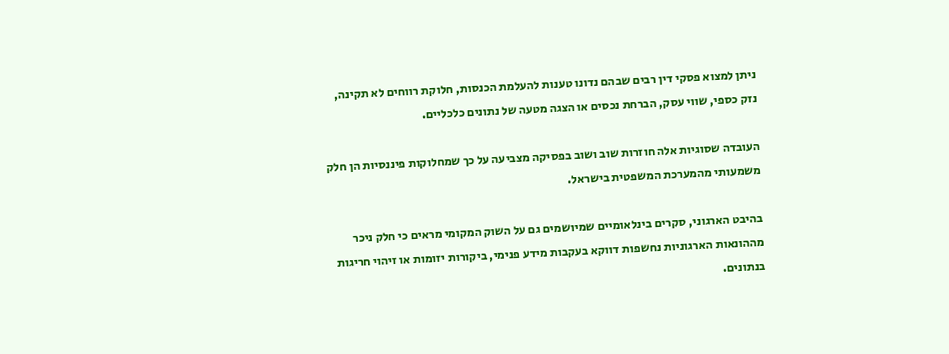ניתן למצוא פסקי דין רבים שבהם נדונו טענות להעלמת הכנסות, חלוקת רווחים לא תקינה, נזק כספי, שווי עסק, הברחת נכסים או הצגה מטעה של נתונים כלכליים.

העובדה שסוגיות אלה חוזרות שוב ושוב בפסיקה מצביעה על כך שמחלוקות פיננסיות הן חלק משמעותי מהמערכת המשפטית בישראל.

בהיבט הארגוני, סקרים בינלאומיים שמיושמים גם על השוק המקומי מראים כי חלק ניכר מההונאות הארגוניות נחשפות דווקא בעקבות מידע פנימי, ביקורות יזומות או זיהוי חריגות בנתונים.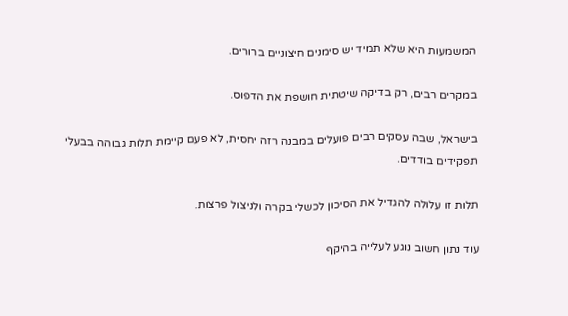המשמעות היא שלא תמיד יש סימנים חיצוניים ברורים.

במקרים רבים, רק בדיקה שיטתית חושפת את הדפוס.

בישראל, שבה עסקים רבים פועלים במבנה רזה יחסית, לא פעם קיימת תלות גבוהה בבעלי תפקידים בודדים.

תלות זו עלולה להגדיל את הסיכון לכשלי בקרה ולניצול פרצות.

עוד נתון חשוב נוגע לעלייה בהיקף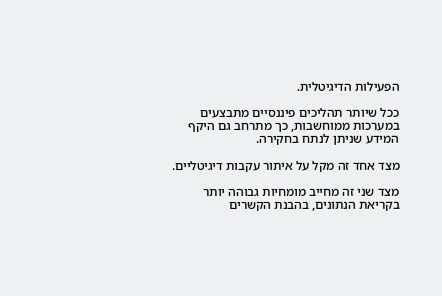הפעילות הדיגיטלית.

ככל שיותר תהליכים פיננסיים מתבצעים במערכות ממוחשבות, כך מתרחב גם היקף המידע שניתן לנתח בחקירה.

מצד אחד זה מקל על איתור עקבות דיגיטליים.

מצד שני זה מחייב מומחיות גבוהה יותר בקריאת הנתונים, בהבנת הקשרים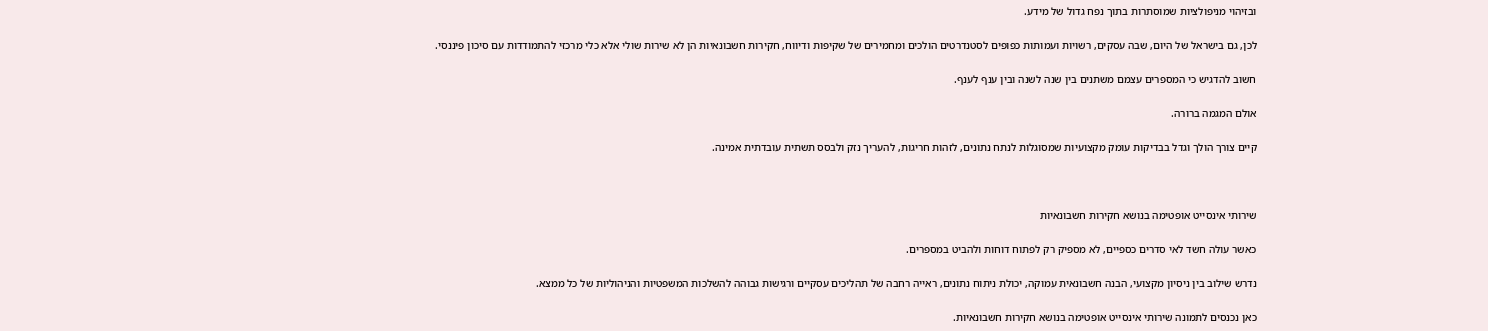ובזיהוי מניפולציות שמוסתרות בתוך נפח גדול של מידע.

לכן, גם בישראל של היום, שבה עסקים, רשויות ועמותות כפופים לסטנדרטים הולכים ומחמירים של שקיפות ודיווח, חקירות חשבונאיות הן לא שירות שולי אלא כלי מרכזי להתמודדות עם סיכון פיננסי.

חשוב להדגיש כי המספרים עצמם משתנים בין שנה לשנה ובין ענף לענף.

אולם המגמה ברורה.

קיים צורך הולך וגדל בבדיקות עומק מקצועיות שמסוגלות לנתח נתונים, לזהות חריגות, להעריך נזק ולבסס תשתית עובדתית אמינה.



שירותי אינסייט אופטימה בנושא חקירות חשבונאיות

כאשר עולה חשד לאי סדרים כספיים, לא מספיק רק לפתוח דוחות ולהביט במספרים.

נדרש שילוב בין ניסיון מקצועי, הבנה חשבונאית עמוקה, יכולת ניתוח נתונים, ראייה רחבה של תהליכים עסקיים ורגישות גבוהה להשלכות המשפטיות והניהוליות של כל ממצא.

כאן נכנסים לתמונה שירותי אינסייט אופטימה בנושא חקירות חשבונאיות.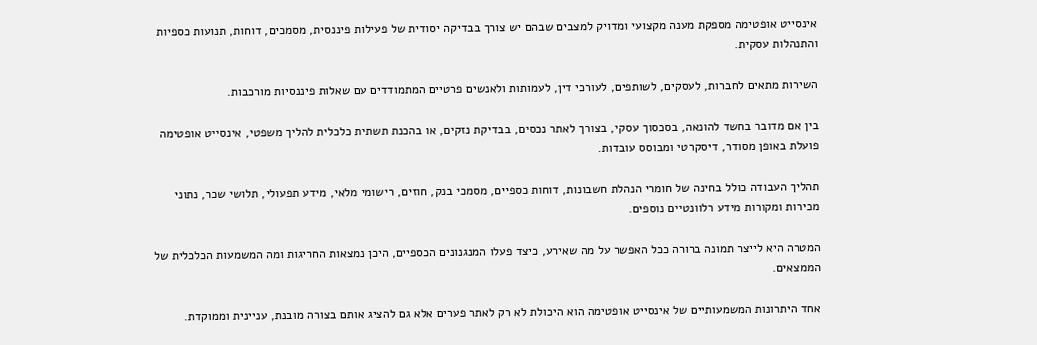אינסייט אופטימה מספקת מענה מקצועי ומדויק למצבים שבהם יש צורך בבדיקה יסודית של פעילות פיננסית, מסמכים, דוחות, תנועות כספיות והתנהלות עסקית.

השירות מתאים לחברות, לעסקים, לשותפים, לעורכי דין, לעמותות ולאנשים פרטיים המתמודדים עם שאלות פיננסיות מורכבות.

בין אם מדובר בחשד להונאה, בסכסוך עסקי, בצורך לאתר נכסים, בבדיקת נזקים, או בהכנת תשתית כלכלית להליך משפטי, אינסייט אופטימה פועלת באופן מסודר, דיסקרטי ומבוסס עובדות.

תהליך העבודה כולל בחינה של חומרי הנהלת חשבונות, דוחות כספיים, מסמכי בנק, חוזים, רישומי מלאי, מידע תפעולי, תלושי שכר, נתוני מכירות ומקורות מידע רלוונטיים נוספים.

המטרה היא לייצר תמונה ברורה ככל האפשר על מה שאירע, כיצד פעלו המנגנונים הכספיים, היכן נמצאות החריגות ומה המשמעות הכלכלית של הממצאים.

אחד היתרונות המשמעותיים של אינסייט אופטימה הוא היכולת לא רק לאתר פערים אלא גם להציג אותם בצורה מובנת, עניינית וממוקדת.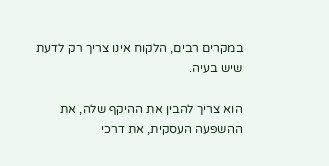במקרים רבים, הלקוח אינו צריך רק לדעת שיש בעיה.

הוא צריך להבין את ההיקף שלה, את ההשפעה העסקית, את דרכי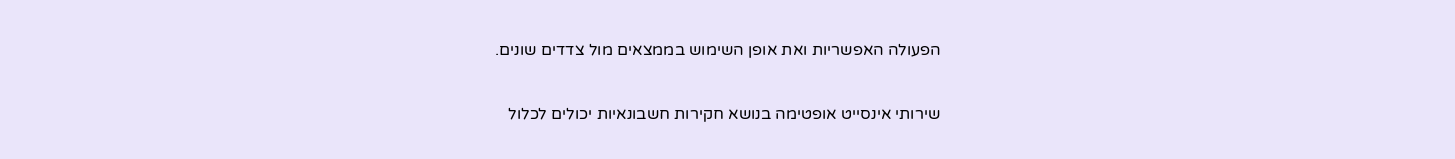הפעולה האפשריות ואת אופן השימוש בממצאים מול צדדים שונים.

שירותי אינסייט אופטימה בנושא חקירות חשבונאיות יכולים לכלול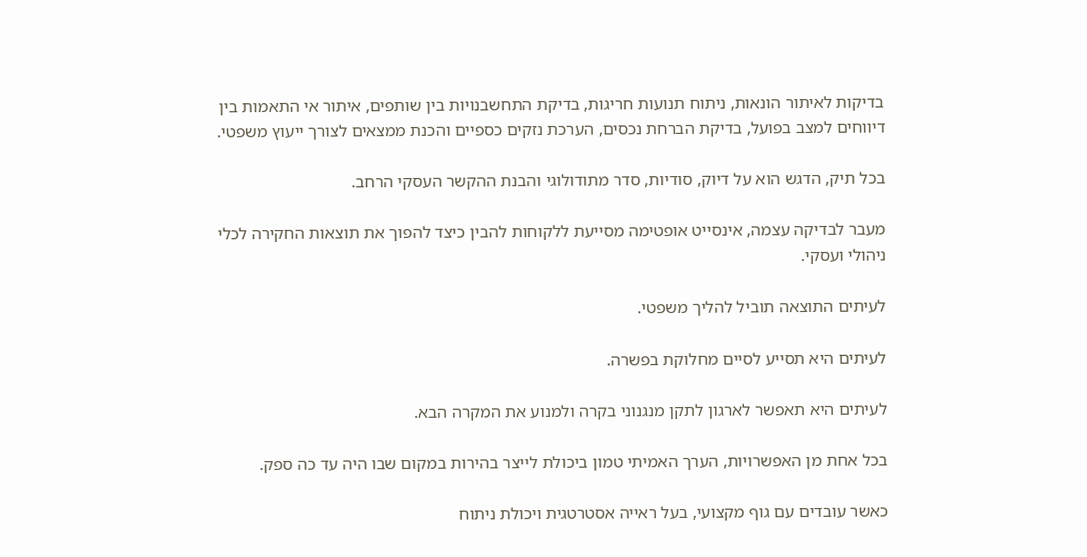בדיקות לאיתור הונאות, ניתוח תנועות חריגות, בדיקת התחשבנויות בין שותפים, איתור אי התאמות בין דיווחים למצב בפועל, בדיקת הברחת נכסים, הערכת נזקים כספיים והכנת ממצאים לצורך ייעוץ משפטי.

בכל תיק, הדגש הוא על דיוק, סודיות, סדר מתודולוגי והבנת ההקשר העסקי הרחב.

מעבר לבדיקה עצמה, אינסייט אופטימה מסייעת ללקוחות להבין כיצד להפוך את תוצאות החקירה לכלי ניהולי ועסקי.

לעיתים התוצאה תוביל להליך משפטי.

לעיתים היא תסייע לסיים מחלוקת בפשרה.

לעיתים היא תאפשר לארגון לתקן מנגנוני בקרה ולמנוע את המקרה הבא.

בכל אחת מן האפשרויות, הערך האמיתי טמון ביכולת לייצר בהירות במקום שבו היה עד כה ספק.

כאשר עובדים עם גוף מקצועי, בעל ראייה אסטרטגית ויכולת ניתוח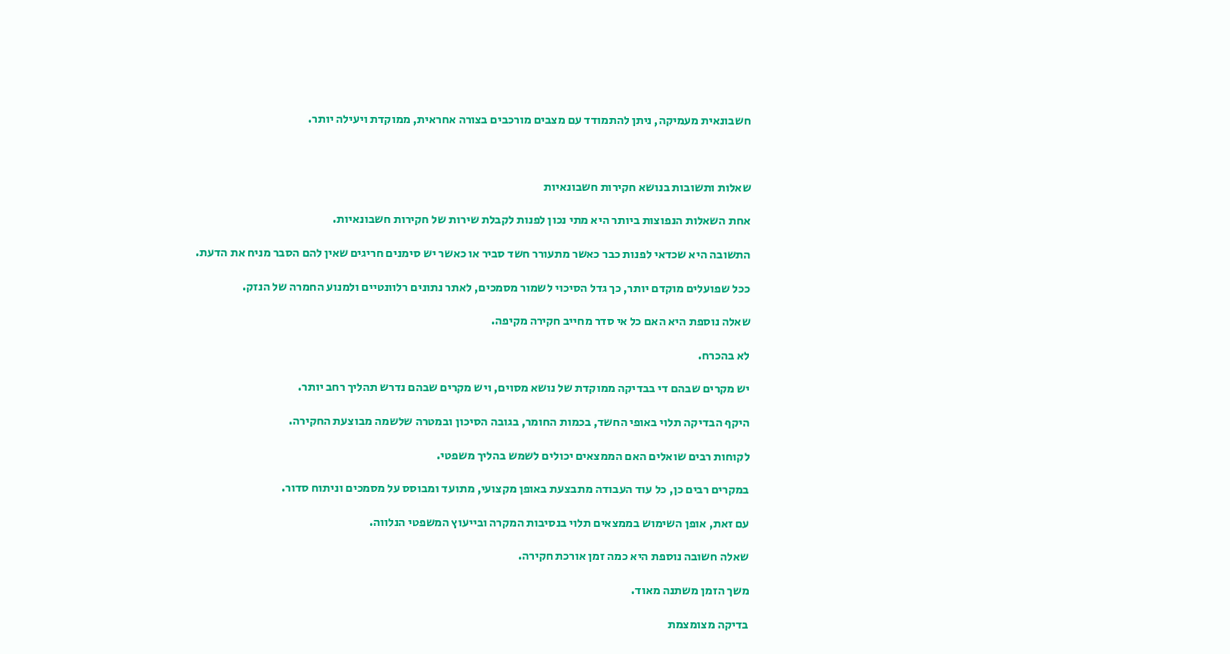חשבונאית מעמיקה, ניתן להתמודד עם מצבים מורכבים בצורה אחראית, ממוקדת ויעילה יותר.



שאלות ותשובות בנושא חקירות חשבונאיות

אחת השאלות הנפוצות ביותר היא מתי נכון לפנות לקבלת שירות של חקירות חשבונאיות.

התשובה היא שכדאי לפנות כבר כאשר מתעורר חשד סביר או כאשר יש סימנים חריגים שאין להם הסבר מניח את הדעת.

ככל שפועלים מוקדם יותר, כך גדל הסיכוי לשמור מסמכים, לאתר נתונים רלוונטיים ולמנוע החמרה של הנזק.

שאלה נוספת היא האם כל אי סדר מחייב חקירה מקיפה.

לא בהכרח.

יש מקרים שבהם די בבדיקה ממוקדת של נושא מסוים, ויש מקרים שבהם נדרש תהליך רחב יותר.

היקף הבדיקה תלוי באופי החשד, בכמות החומר, בגובה הסיכון ובמטרה שלשמה מבוצעת החקירה.

לקוחות רבים שואלים האם הממצאים יכולים לשמש בהליך משפטי.

במקרים רבים כן, כל עוד העבודה מתבצעת באופן מקצועי, מתועד ומבוסס על מסמכים וניתוח סדור.

עם זאת, אופן השימוש בממצאים תלוי בנסיבות המקרה ובייעוץ המשפטי הנלווה.

שאלה חשובה נוספת היא כמה זמן אורכת חקירה.

משך הזמן משתנה מאוד.

בדיקה מצומצמת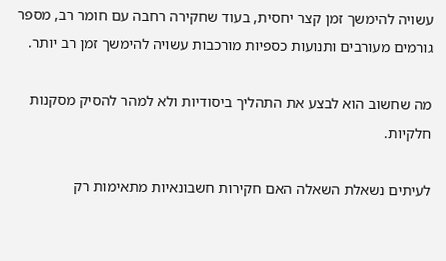עשויה להימשך זמן קצר יחסית, בעוד שחקירה רחבה עם חומר רב, מספר גורמים מעורבים ותנועות כספיות מורכבות עשויה להימשך זמן רב יותר.

מה שחשוב הוא לבצע את התהליך ביסודיות ולא למהר להסיק מסקנות חלקיות.

לעיתים נשאלת השאלה האם חקירות חשבונאיות מתאימות רק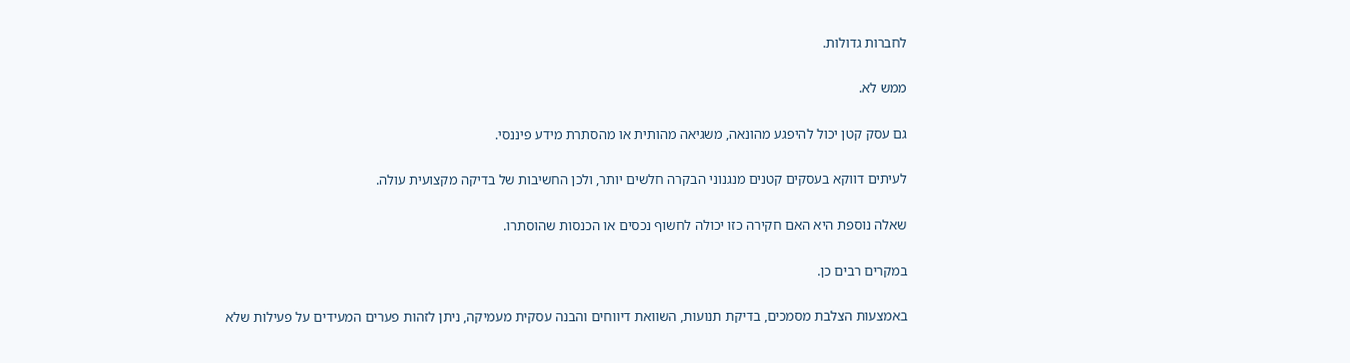לחברות גדולות.

ממש לא.

גם עסק קטן יכול להיפגע מהונאה, משגיאה מהותית או מהסתרת מידע פיננסי.

לעיתים דווקא בעסקים קטנים מנגנוני הבקרה חלשים יותר, ולכן החשיבות של בדיקה מקצועית עולה.

שאלה נוספת היא האם חקירה כזו יכולה לחשוף נכסים או הכנסות שהוסתרו.

במקרים רבים כן.

באמצעות הצלבת מסמכים, בדיקת תנועות, השוואת דיווחים והבנה עסקית מעמיקה, ניתן לזהות פערים המעידים על פעילות שלא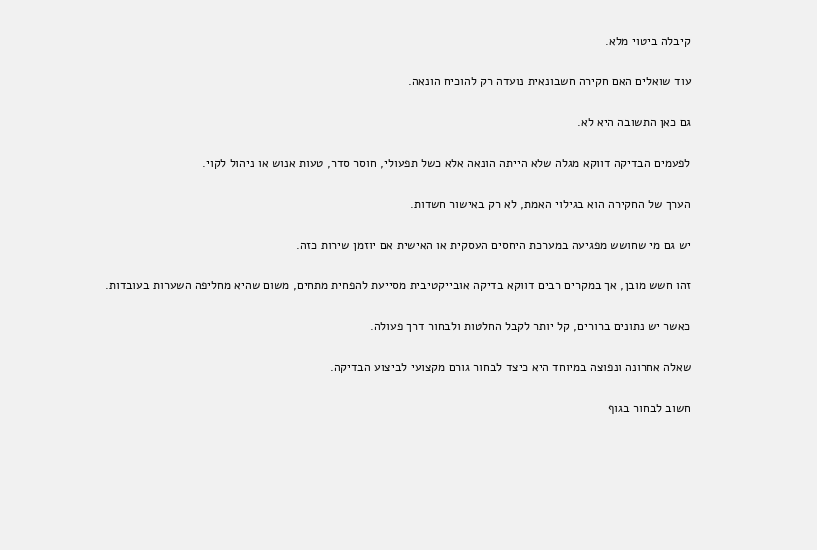קיבלה ביטוי מלא.

עוד שואלים האם חקירה חשבונאית נועדה רק להוכיח הונאה.

גם כאן התשובה היא לא.

לפעמים הבדיקה דווקא מגלה שלא הייתה הונאה אלא כשל תפעולי, חוסר סדר, טעות אנוש או ניהול לקוי.

הערך של החקירה הוא בגילוי האמת, לא רק באישור חשדות.

יש גם מי שחושש מפגיעה במערכת היחסים העסקית או האישית אם יוזמן שירות כזה.

זהו חשש מובן, אך במקרים רבים דווקא בדיקה אובייקטיבית מסייעת להפחית מתחים, משום שהיא מחליפה השערות בעובדות.

כאשר יש נתונים ברורים, קל יותר לקבל החלטות ולבחור דרך פעולה.

שאלה אחרונה ונפוצה במיוחד היא כיצד לבחור גורם מקצועי לביצוע הבדיקה.

חשוב לבחור בגוף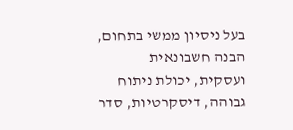בעל ניסיון ממשי בתחום, הבנה חשבונאית ועסקית, יכולת ניתוח גבוהה, דיסקרטיות, סדר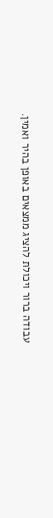עבודה ברור ויכולת להציג ממצאים באופן בהיר ואמין.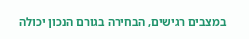במצבים רגישים, הבחירה בגורם הנכון יכולה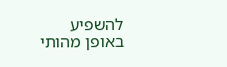להשפיע באופן מהותי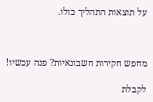על תוצאות התהליך כולו.



מחפש חקירות חשבונאיות? פנה עכשיו!

לקבלת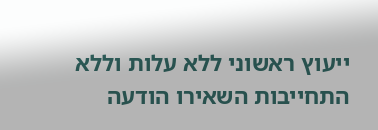ייעוץ ראשוני ללא עלות וללא התחייבות השאירו הודעה